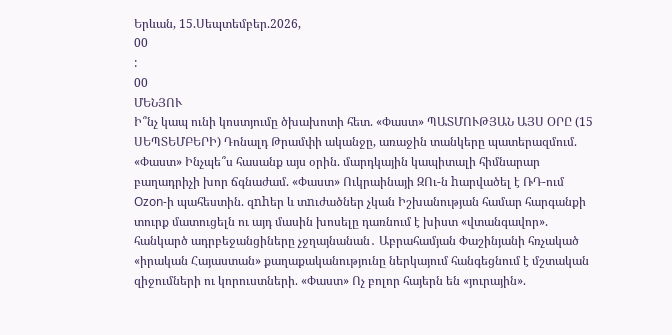Երևան, 15.Սեպտեմբեր.2026,
00
:
00
ՄԵՆՅՈՒ
Ի՞նչ կապ ունի կոստյումը ծխախոտի հետ. «Փաստ» ՊԱՏՄՈՒԹՅԱՆ ԱՅՍ ՕՐԸ (15 ՍԵՊՏԵՄԲԵՐԻ) Դոնալդ Թրամփի ականջը, առաջին տանկերը պատերազմում. «Փաստ» Ինչպե՞ս հասանք այս օրին. մարդկային կապիտալի հիմնարար բաղադրիչի խոր ճգնաժամ. «Փաստ» Ուկրաինայի ԶՈւ-ն hարվածել է ՌԴ-ում Ozon-ի պահեստին. զnhեր և տnւժածներ չկան Իշխանության համար հարգանքի տուրք մատուցելն ու այդ մասին խոսելը դառնում է խիստ «վտանգավոր». հանկարծ ադրբեջանցիները չջղայնանան․ Աբրահամյան Փաշինյանի հռչակած «իրական Հայաստան» քաղաքականությունը ներկայում հանգեցնում է մշտական զիջումների ու կորուստների. «Փաստ» Ոչ բոլոր հայերն են «յուրային».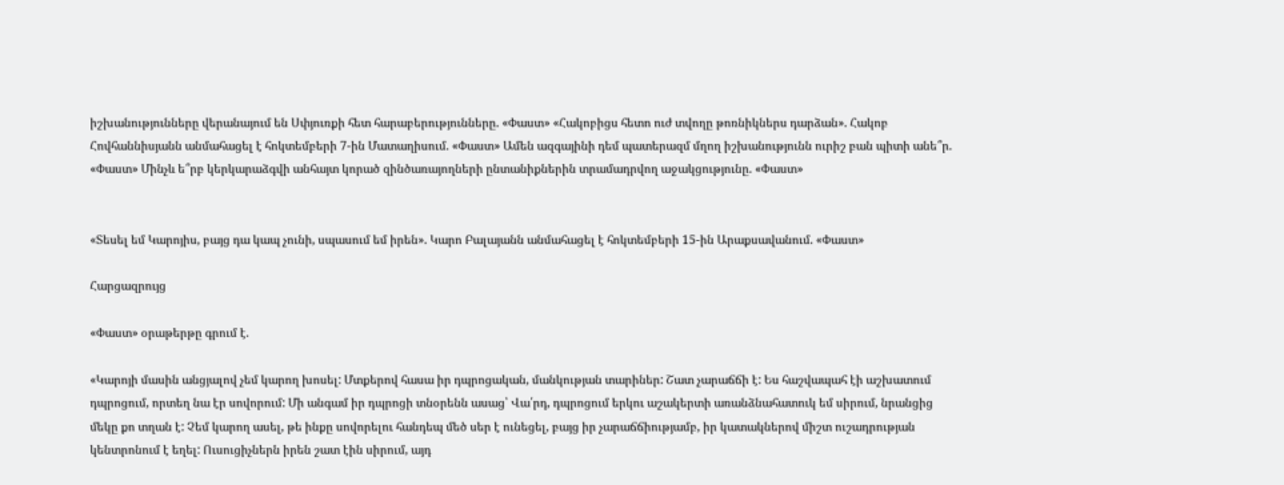իշխանությունները վերանայում են Սփյուռքի հետ հարաբերությունները. «Փաստ» «Հակոբիցս հետո ուժ տվողը թոռնիկներս դարձան». Հակոբ Հովհաննիսյանն անմահացել է հոկտեմբերի 7-ին Մատաղիսում. «Փաստ» Ամեն ազգայինի դեմ պատերազմ մղող իշխանությունն ուրիշ բան պիտի անե՞ր. «Փաստ» Մինչև ե՞րբ կերկարաձգվի անհայտ կորած զինծառայողների ընտանիքներին տրամադրվող աջակցությունը. «Փաստ»


«Տեսել եմ Կարոյիս, բայց դա կապ չունի, սպասում եմ իրեն». Կարո Բալայանն անմահացել է հոկտեմբերի 15-ին Արաքսավանում. «Փաստ»

Հարցազրույց

«Փաստ» օրաթերթը գրում է.

«Կարոյի մասին անցյալով չեմ կարող խոսել: Մտքերով հասա իր դպրոցական, մանկության տարիներ: Շատ չարաճճի է: Ես հաշվապահ էի աշխատում դպրոցում, որտեղ նա էր սովորում: Մի անգամ իր դպրոցի տնօրենն ասաց՝ Վա՛րդ, դպրոցում երկու աշակերտի առանձնահատուկ եմ սիրում, նրանցից մեկը քո տղան է: Չեմ կարող ասել, թե ինքը սովորելու հանդեպ մեծ սեր է ունեցել, բայց իր չարաճճիությամբ, իր կատակներով միշտ ուշադրության կենտրոնում է եղել: Ուսուցիչներն իրեն շատ էին սիրում, այդ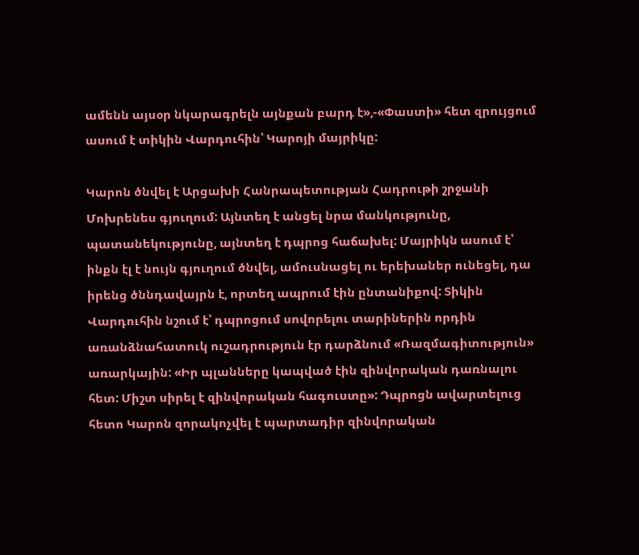ամենն այսօր նկարագրելն այնքան բարդ է»,-«Փաստի» հետ զրույցում ասում է տիկին Վարդուհին՝ Կարոյի մայրիկը:

Կարոն ծնվել է Արցախի Հանրապետության Հադրութի շրջանի Մոխրենես գյուղում: Այնտեղ է անցել նրա մանկությունը, պատանեկությունը, այնտեղ է դպրոց հաճախել: Մայրիկն ասում է՝ ինքն էլ է նույն գյուղում ծնվել, ամուսնացել ու երեխաներ ունեցել, դա իրենց ծննդավայրն է, որտեղ ապրում էին ընտանիքով: Տիկին Վարդուհին նշում է՝ դպրոցում սովորելու տարիներին որդին առանձնահատուկ ուշադրություն էր դարձնում «Ռազմագիտություն» առարկային: «Իր պլանները կապված էին զինվորական դառնալու հետ: Միշտ սիրել է զինվորական հագուստը»: Դպրոցն ավարտելուց հետո Կարոն զորակոչվել է պարտադիր զինվորական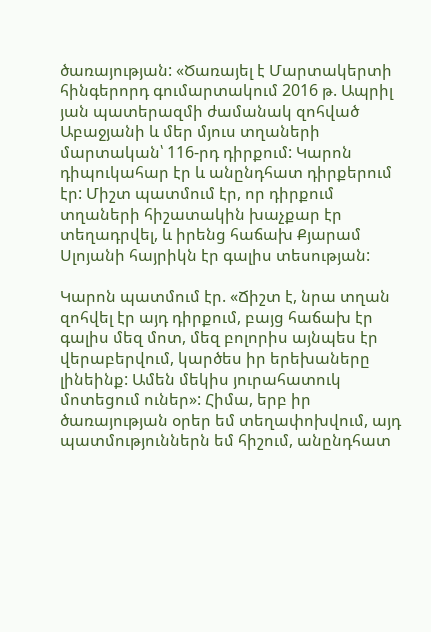ծառայության: «Ծառայել է Մարտակերտի հինգերորդ գումարտակում 2016 թ. Ապրիլ յան պատերազմի ժամանակ զոհված Աբաջյանի և մեր մյուս տղաների մարտական՝ 116-րդ դիրքում: Կարոն դիպուկահար էր և անընդհատ դիրքերում էր: Միշտ պատմում էր, որ դիրքում տղաների հիշատակին խաչքար էր տեղադրվել, և իրենց հաճախ Քյարամ Սլոյանի հայրիկն էր գալիս տեսության:

Կարոն պատմում էր. «Ճիշտ է, նրա տղան զոհվել էր այդ դիրքում, բայց հաճախ էր գալիս մեզ մոտ, մեզ բոլորիս այնպես էր վերաբերվում, կարծես իր երեխաները լինեինք: Ամեն մեկիս յուրահատուկ մոտեցում ուներ»: Հիմա, երբ իր ծառայության օրեր եմ տեղափոխվում, այդ պատմություններն եմ հիշում, անընդհատ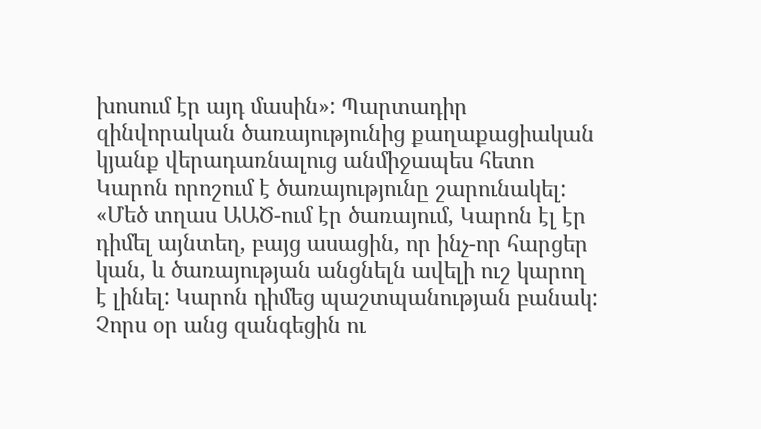խոսում էր այդ մասին»: Պարտադիր զինվորական ծառայությունից քաղաքացիական կյանք վերադառնալուց անմիջապես հետո Կարոն որոշում է ծառայությունը շարունակել: «Մեծ տղաս ԱԱԾ-ում էր ծառայում, Կարոն էլ էր դիմել այնտեղ, բայց ասացին, որ ինչ-որ հարցեր կան, և ծառայության անցնելն ավելի ուշ կարող է լինել: Կարոն դիմեց պաշտպանության բանակ: Չորս օր անց զանգեցին ու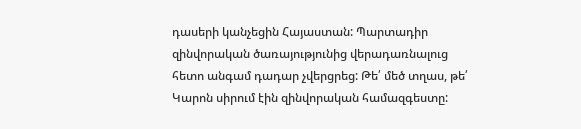դասերի կանչեցին Հայաստան: Պարտադիր զինվորական ծառայությունից վերադառնալուց հետո անգամ դադար չվերցրեց: Թե՛ մեծ տղաս, թե՛ Կարոն սիրում էին զինվորական համազգեստը: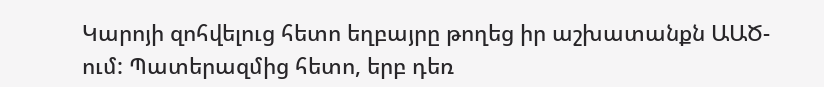Կարոյի զոհվելուց հետո եղբայրը թողեց իր աշխատանքն ԱԱԾ-ում: Պատերազմից հետո, երբ դեռ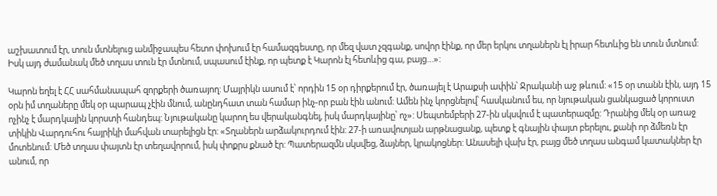աշխատում էր, տուն մտնելուց անմիջապես հետո փոխում էր համազգեստը, որ մեզ վատ չզգանք, սովոր էինք, որ մեր երկու տղաներն էլ իրար հետևից են տուն մտնում: Իսկ այդ ժամանակ մեծ տղաս տուն էր մտնում, սպասում էինք, որ պետք է Կարոն էլ հետևից գա, բայց…»:

Կարոն եղել է ՀՀ սահմանապահ զորքերի ծառայող: Մայրիկն ասում է՝ որդին 15 օր դիրքերում էր, ծառայել է Արաքսի ափին՝ Ջրականի աջ թևում: «15 օր տանն էին, այդ 15 օրն իմ տղաները մեկ օր պարապ չէին մնում, անընդհատ տան համար ինչ-որ բան էին անում: Ամեն ինչ կորցնելով՝ հասկանում ես, որ նյութական ցանկացած կորուստ ոչինչ է մարդկային կորստի հանդեպ: Նյութականը կարող ես վերականգնել, իսկ մարդկայինը՝ ոչ»: Սեպտեմբերի 27-ին սկսվում է պատերազմը: Դրանից մեկ օր առաջ տիկին Վարդուհու հայրիկի մահվան տարելիցն էր: «Տղաներն արձակուրդում էին: 27-ի առավոտյան արթնացանք, պետք է գնային փայտ բերելու, քանի որ ձմեռն էր մոտենում: Մեծ տղաս փայտն էր տեղավորում, իսկ փոքրս քնած էր: Պատերազմն սկսվեց, ձայներ, կրակոցներ: Անասելի վախ էր, բայց մեծ տղաս անգամ կատակներ էր անում, որ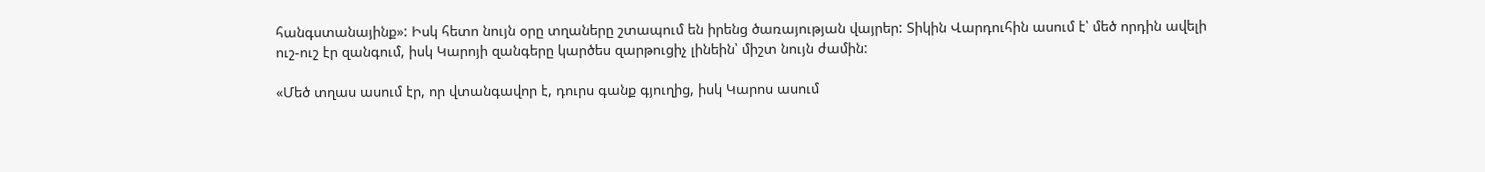հանգստանայինք»: Իսկ հետո նույն օրը տղաները շտապում են իրենց ծառայության վայրեր: Տիկին Վարդուհին ասում է՝ մեծ որդին ավելի ուշ-ուշ էր զանգում, իսկ Կարոյի զանգերը կարծես զարթուցիչ լինեին՝ միշտ նույն ժամին:

«Մեծ տղաս ասում էր, որ վտանգավոր է, դուրս գանք գյուղից, իսկ Կարոս ասում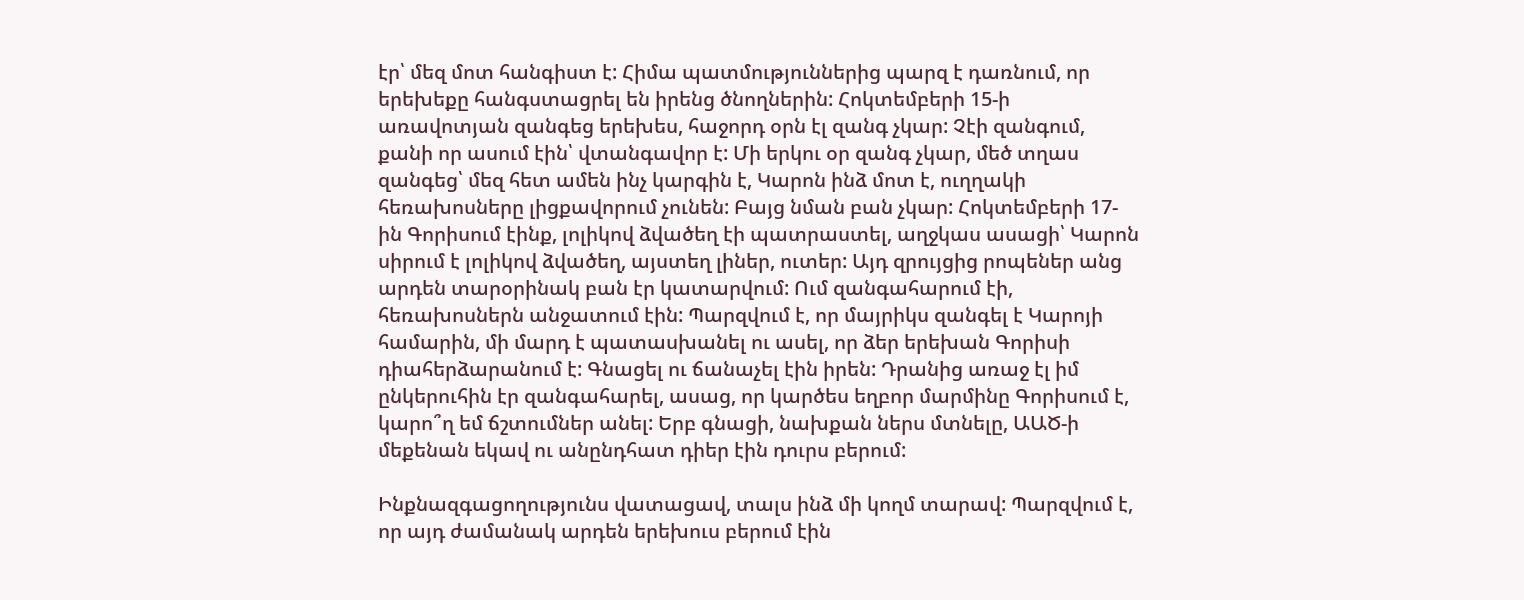էր՝ մեզ մոտ հանգիստ է: Հիմա պատմություններից պարզ է դառնում, որ երեխեքը հանգստացրել են իրենց ծնողներին: Հոկտեմբերի 15-ի առավոտյան զանգեց երեխես, հաջորդ օրն էլ զանգ չկար: Չէի զանգում, քանի որ ասում էին՝ վտանգավոր է: Մի երկու օր զանգ չկար, մեծ տղաս զանգեց՝ մեզ հետ ամեն ինչ կարգին է, Կարոն ինձ մոտ է, ուղղակի հեռախոսները լիցքավորում չունեն: Բայց նման բան չկար: Հոկտեմբերի 17-ին Գորիսում էինք, լոլիկով ձվածեղ էի պատրաստել, աղջկաս ասացի՝ Կարոն սիրում է լոլիկով ձվածեղ, այստեղ լիներ, ուտեր: Այդ զրույցից րոպեներ անց արդեն տարօրինակ բան էր կատարվում: Ում զանգահարում էի, հեռախոսներն անջատում էին: Պարզվում է, որ մայրիկս զանգել է Կարոյի համարին, մի մարդ է պատասխանել ու ասել, որ ձեր երեխան Գորիսի դիահերձարանում է: Գնացել ու ճանաչել էին իրեն: Դրանից առաջ էլ իմ ընկերուհին էր զանգահարել, ասաց, որ կարծես եղբոր մարմինը Գորիսում է, կարո՞ղ եմ ճշտումներ անել: Երբ գնացի, նախքան ներս մտնելը, ԱԱԾ-ի մեքենան եկավ ու անընդհատ դիեր էին դուրս բերում:

Ինքնազգացողությունս վատացավ, տալս ինձ մի կողմ տարավ: Պարզվում է, որ այդ ժամանակ արդեն երեխուս բերում էին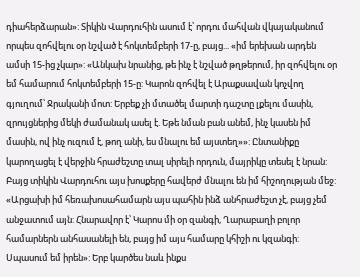դիահերձարան»: Տիկին Վարդուհին ասում է՝ որդու մահվան վկայականում որպես զոհվելու օր նշված է հոկտեմբերի 17-ը, բայց... «իմ երեխան արդեն ամսի 15-ից չկար»: «Անկախ նրանից, թե ինչ է նշված թղթերում, իր զոհվելու օր եմ համարում հոկտեմբերի 15-ը: Կարոն զոհվել է Արաքսավան կոչվող գյուղում՝ Ջրականի մոտ: Երբեք չի մտածել մարտի դաշտը լքելու մասին, զրույցներից մեկի ժամանակ ասել է. Եթե նման բան անեմ, ինչ կասեն իմ մասին, ով ինչ ուզում է, թող անի, ես մնալու եմ այստեղ»»: Ընտանիքը կարողացել է վերջին հրաժեշտը տալ սիրելի որդուն, մայրիկը տեսել է նրան: Բայց տիկին Վարդուհու այս խոսքերը հավերժ մնալու են իմ հիշողության մեջ: «Արցախի իմ հեռախոսահամարն այս պահին ինձ անհրաժեշտ չէ, բայց չեմ անջատում այն: Հնարավոր է՝ Կարոս մի օր զանգի, Ղարաբաղի բոլոր համարներն անհասանելի են, բայց իմ այս համարը կհիշի ու կզանգի: Սպասում եմ իրեն»: Երբ կարծես նաև ինքս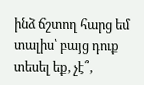ինձ ճշտող հարց եմ տալիս՝ բայց դուք տեսել եք, չէ՞,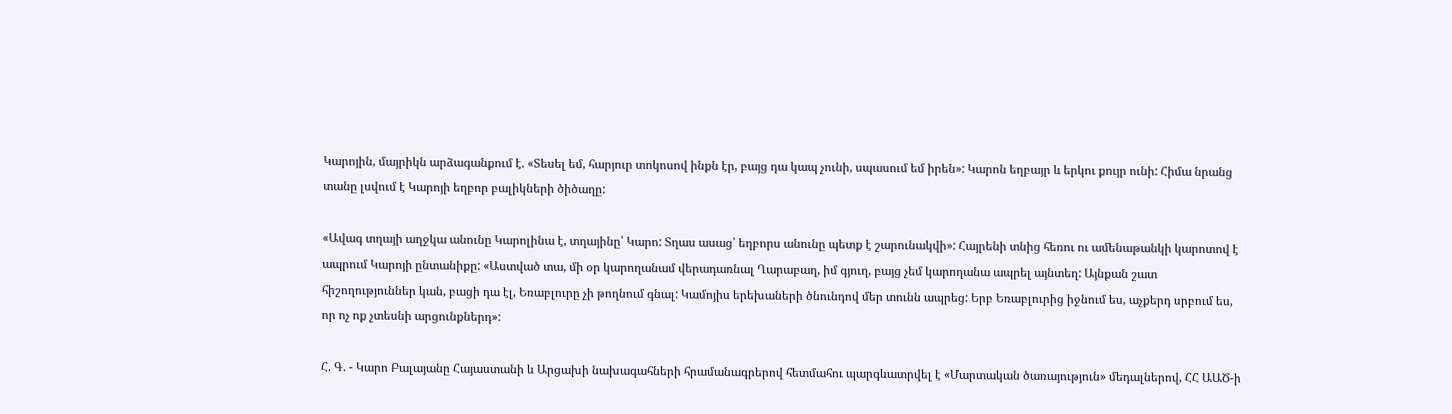Կարոյին, մայրիկն արձագանքում է. «Տեսել եմ, հարյուր տոկոսով ինքն էր, բայց դա կապ չունի, սպասում եմ իրեն»: Կարոն եղբայր և երկու քույր ունի: Հիմա նրանց տանը լսվում է Կարոյի եղբոր բալիկների ծիծաղը:

«Ավագ տղայի աղջկա անունը Կարոլինա է, տղայինը՝ Կարո: Տղաս ասաց՝ եղբորս անունը պետք է շարունակվի»: Հայրենի տնից հեռու ու ամենաթանկի կարոտով է ապրում Կարոյի ընտանիքը: «Աստված տա, մի օր կարողանամ վերադառնալ Ղարաբաղ, իմ գյուղ, բայց չեմ կարողանա ապրել այնտեղ: Այնքան շատ հիշողություններ կան, բացի դա էլ, Եռաբլուրը չի թողնում գնալ: Կամոյիս երեխաների ծնունդով մեր տունն ապրեց: Երբ Եռաբլուրից իջնում ես, աչքերդ սրբում ես, որ ոչ ոք չտեսնի արցունքներդ»:

Հ. Գ. - Կարո Բալայանը Հայաստանի և Արցախի նախագահների հրամանագրերով հետմահու պարգևատրվել է «Մարտական ծառայություն» մեդալներով, ՀՀ ԱԱԾ-ի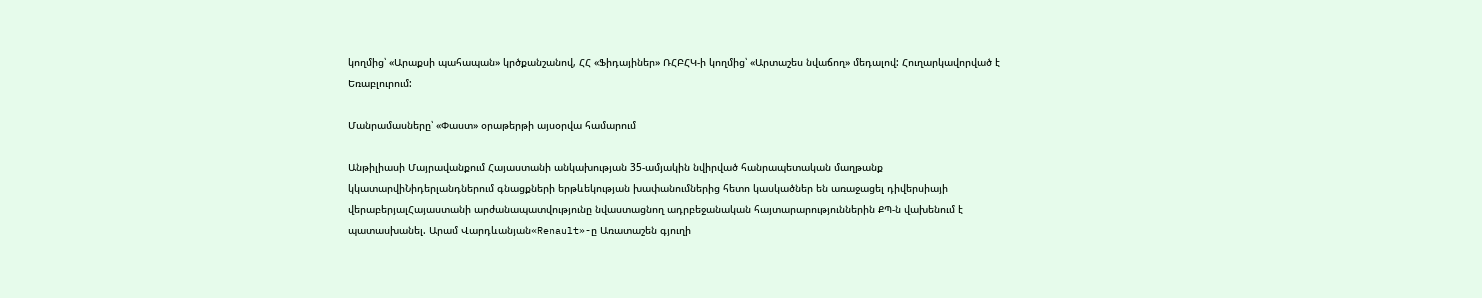կողմից՝ «Արաքսի պահապան» կրծքանշանով, ՀՀ «Ֆիդայիներ» ՌՀԲՀԿ-ի կողմից՝ «Արտաշես նվաճող» մեդալով: Հուղարկավորված է Եռաբլուրում:

Մանրամասները՝ «Փաստ» օրաթերթի այսօրվա համարում

Անթիլիասի Մայրավանքում Հայաստանի անկախության 35-ամյակին նվիրված հանրապետական մաղթանք կկատարվիՆիդերլանդներում գնացքների երթևեկության խափանումներից հետո կասկածներ են առաջացել դիվերսիայի վերաբերյալՀայաստանի արժանապատվությունը նվաստացնող ադրբեջանական հայտարարություններին ՔՊ-ն վախենում է պատասխանել. Արամ Վարդևանյան«Renault»-ը Առատաշեն գյուղի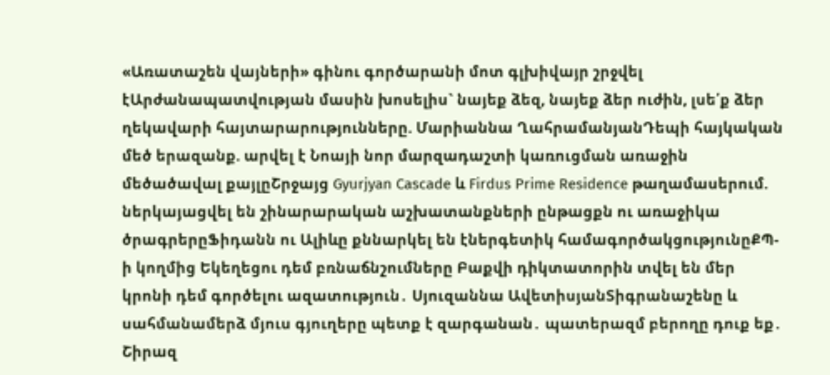«Առատաշեն վայների» գինու գործարանի մոտ գլխիվայր շրջվել էԱրժանապատվության մասին խոսելիս` նայեք ձեզ, նայեք ձեր ուժին, լսե՛ք ձեր ղեկավարի հայտարարությունները. Մարիաննա ՂահրամանյանԴեպի հայկական մեծ երազանք. արվել է Նոայի նոր մարզադաշտի կառուցման առաջին մեծածավալ քայլըՇրջայց Gyurjyan Cascade և Firdus Prime Residence թաղամասերում. ներկայացվել են շինարարական աշխատանքների ընթացքն ու առաջիկա ծրագրերըՖիդանն ու Ալիևը քննարկել են էներգետիկ համագործակցությունըՔՊ-ի կողմից Եկեղեցու դեմ բռնաճնշումները Բաքվի դիկտատորին տվել են մեր կրոնի դեմ գործելու ազատություն․ Սյուզաննա ԱվետիսյանՏիգրանաշենը և սահմանամերձ մյուս գյուղերը պետք է զարգանան․ պատերազմ բերողը դուք եք․ Շիրազ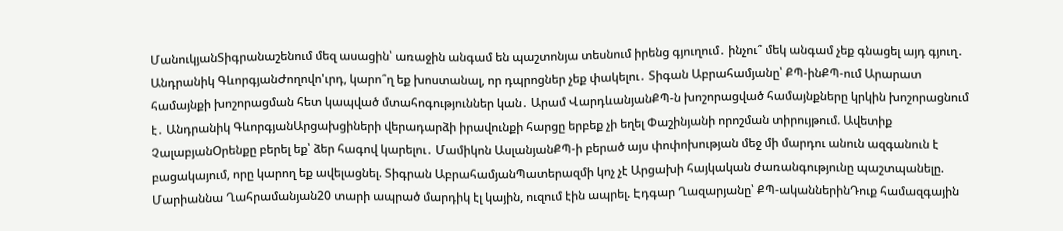ՄանուկյանՏիգրանաշենում մեզ ասացին՝ առաջին անգամ են պաշտոնյա տեսնում իրենց գյուղում․ ինչու՞ մեկ անգամ չեք գնացել այդ գյուղ․ Անդրանիկ ԳևորգյանԺողովո'ւրդ, կարո՞ղ եք խոստանալ, որ դպրոցներ չեք փակելու․ Տիգան Աբրահամյանը՝ ՔՊ-ինՔՊ-ում Արարատ համայնքի խոշորացման հետ կապված մտահոգություններ կան․ Արամ ՎարդևանյանՔՊ-ն խոշորացված համայնքները կրկին խոշորացնում է․ Անդրանիկ ԳևորգյանԱրցախցիների վերադարձի իրավունքի հարցը երբեք չի եղել Փաշինյանի որոշման տիրույթում. Ավետիք ՉալաբյանՕրենքը բերել եք՝ ձեր հագով կարելու․ Մամիկոն ԱսլանյանՔՊ-ի բերած այս փոփոխության մեջ մի մարդու անուն ազգանուն է բացակայում, որը կարող եք ավելացնել. Տիգրան ԱբրահամյանՊատերազմի կոչ չէ Արցախի հայկական ժառանգությունը պաշտպանելը. Մարիաննա Ղահրամանյան20 տարի ապրած մարդիկ էլ կային, ուզում էին ապրել. Էդգար Ղազարյանը՝ ՔՊ-ականներինԴուք համազգային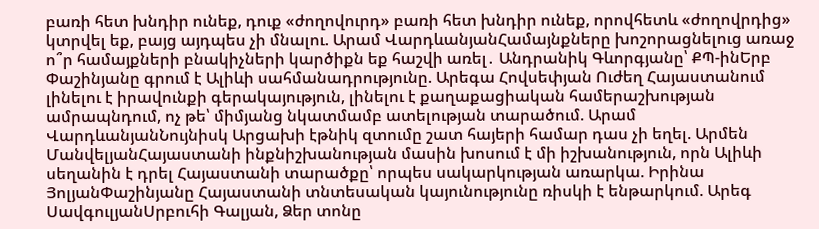բառի հետ խնդիր ունեք, դուք «ժողովուրդ» բառի հետ խնդիր ունեք, որովհետև «ժողովրդից» կտրվել եք, բայց այդպես չի մնալու. Արամ ՎարդևանյանՀամայնքները խոշորացնելուց առաջ ո՞ր համայքների բնակիչների կարծիքն եք հաշվի առել․ Անդրանիկ Գևորգյանը՝ ՔՊ-ինԵրբ Փաշինյանը գրում է Ալիևի սահմանադրությունը. Արեգա Հովսեփյան Ուժեղ Հայաստանում լինելու է իրավունքի գերակայություն, լինելու է քաղաքացիական համերաշխության ամրապնդում, ոչ թե՝ միմյանց նկատմամբ ատելության տարածում. Արամ ՎարդևանյանՆույնիսկ Արցախի էթնիկ զտումը շատ հայերի համար դաս չի եղել. Արմեն ՄանվելյանՀայաստանի ինքնիշխանության մասին խոսում է մի իշխանություն, որն Ալիևի սեղանին է դրել Հայաստանի տարածքը՝ որպես սակարկության առարկա. Իրինա ՅոլյանՓաշինյանը Հայաստանի տնտեսական կայունությունը ռիսկի է ենթարկում. Արեգ ՍավգուլյանՍրբուհի Գալյան, Ձեր տոնը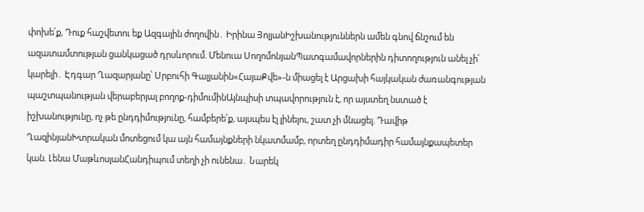փոխե՛ք, Դուք հաշվետու եք Ազգային ժողովին․ Իրինա ՅոլյանԻշխանություններն ամեն գնով ճնշում են ազատամտության ցանկացած դրսևորում. Մենուա ՍողոմոնյանՊատգամավորներին դիտողություն անել չի՛ կարելի․ Էդգար Ղազարյանը՝ Սրբուհի Գալյանին«ՀայաՔվե»-ն միացել է Արցախի հայկական ժառանգության պաշտպանության վերաբերյալ բողոք-դիմումինԱյնպիսի տպավորություն է, որ այստեղ նստած է իշխանությունը, ոչ թե ընդդիմությունը, համբերե՛ք, այսպես էլ լինելու, շատ չի մնացել. Դավիթ ՂազինյանԽտրական մոտեցում կա այն համայնքների նկատմամբ, որտեղ ընդդիմադիր համայնքապետեր կան. Լենա ՄաթևոսյանՀանդիպում տեղի չի ունենա․ Նարեկ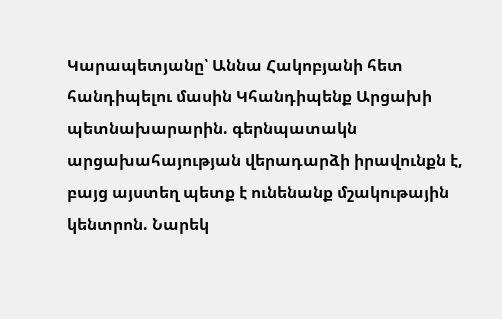Կարապետյանը՝ Աննա Հակոբյանի հետ հանդիպելու մասին Կհանդիպենք Արցախի պետնախարարին. գերնպատակն արցախահայության վերադարձի իրավունքն է, բայց այստեղ պետք է ունենանք մշակութային կենտրոն. Նարեկ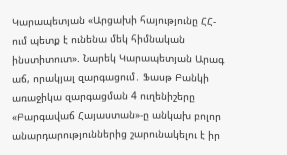Կարապետյան «Արցախի հայությունը ՀՀ-ում պետք է ունենա մեկ հիմնական ինստիտուտ». Նարեկ Կարապետյան Արագ աճ, որակյալ զարգացում․ Ֆասթ Բանկի առաջիկա զարգացման 4 ուղենիշերը «Բարգավաճ Հայաստան»-ը անկախ բոլոր անարդարություններից շարունակելու է իր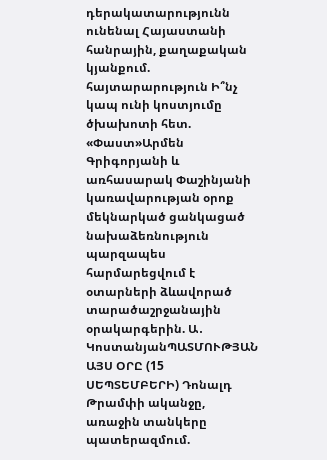դերակատարությունն ունենալ Հայաստանի հանրային, քաղաքական կյանքում. հայտարարություն Ի՞նչ կապ ունի կոստյումը ծխախոտի հետ. «Փաստ»Արմեն Գրիգորյանի և առհասարակ Փաշինյանի կառավարության օրոք մեկնարկած ցանկացած նախաձեռնություն պարզապես հարմարեցվում է օտարների ձևավորած տարածաշրջանային օրակարգերին. Ա․ ԿոստանյանՊԱՏՄՈՒԹՅԱՆ ԱՅՍ ՕՐԸ (15 ՍԵՊՏԵՄԲԵՐԻ) Դոնալդ Թրամփի ականջը, առաջին տանկերը պատերազմում.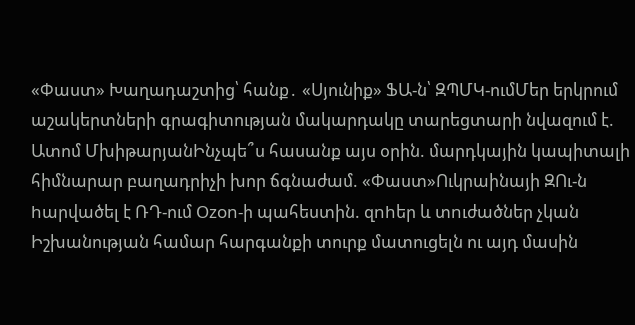«Փաստ» Խաղադաշտից՝ հանք․ «Սյունիք» ՖԱ-ն՝ ԶՊՄԿ-ումՄեր երկրում աշակերտների գրագիտության մակարդակը տարեցտարի նվազում է. Ատոմ ՄխիթարյանԻնչպե՞ս հասանք այս օրին. մարդկային կապիտալի հիմնարար բաղադրիչի խոր ճգնաժամ. «Փաստ»Ուկրաինայի ԶՈւ-ն hարվածել է ՌԴ-ում Ozon-ի պահեստին. զnhեր և տnւժածներ չկան Իշխանության համար հարգանքի տուրք մատուցելն ու այդ մասին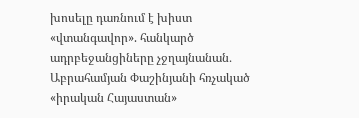խոսելը դառնում է խիստ «վտանգավոր». հանկարծ ադրբեջանցիները չջղայնանան․ Աբրահամյան Փաշինյանի հռչակած «իրական Հայաստան»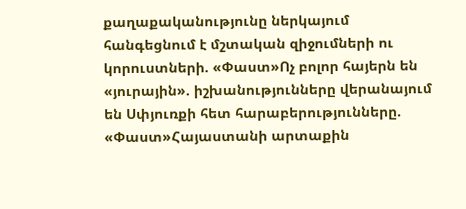քաղաքականությունը ներկայում հանգեցնում է մշտական զիջումների ու կորուստների. «Փաստ»Ոչ բոլոր հայերն են «յուրային». իշխանությունները վերանայում են Սփյուռքի հետ հարաբերությունները. «Փաստ»Հայաստանի արտաքին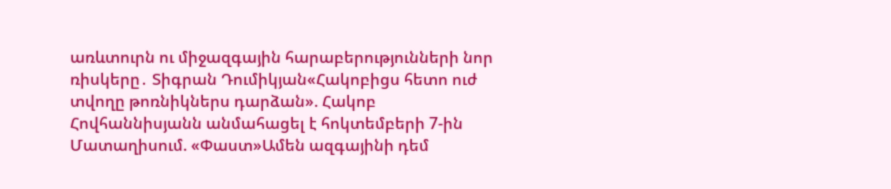առևտուրն ու միջազգային հարաբերությունների նոր ռիսկերը․ Տիգրան Դումիկյան«Հակոբիցս հետո ուժ տվողը թոռնիկներս դարձան». Հակոբ Հովհաննիսյանն անմահացել է հոկտեմբերի 7-ին Մատաղիսում. «Փաստ»Ամեն ազգայինի դեմ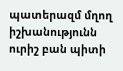պատերազմ մղող իշխանությունն ուրիշ բան պիտի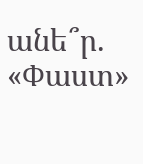անե՞ր. «Փաստ»